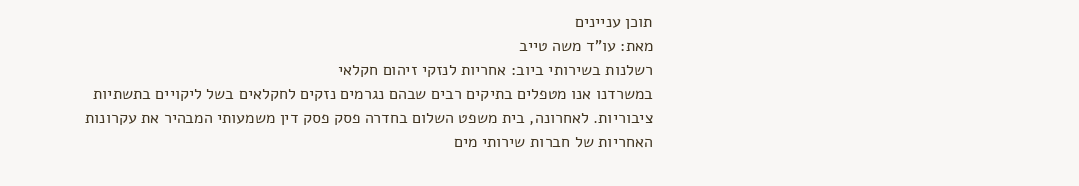תוכן עניינים
מאת: עו"ד משה טייב
רשלנות בשירותי ביוב: אחריות לנזקי זיהום חקלאי
במשרדנו אנו מטפלים בתיקים רבים שבהם נגרמים נזקים לחקלאים בשל ליקויים בתשתיות ציבוריות. לאחרונה, בית משפט השלום בחדרה פסק פסק דין משמעותי המבהיר את עקרונות האחריות של חברות שירותי מים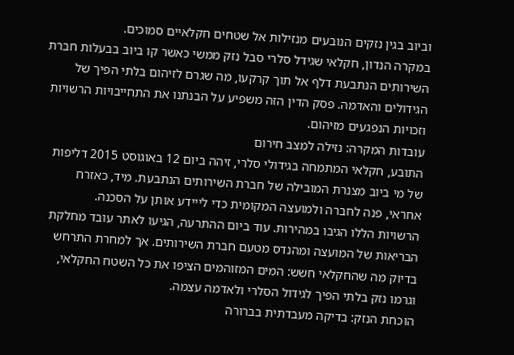וביוב בגין נזקים הנובעים מנזילות אל שטחים חקלאיים סמוכים.
במקרה הנדון, חקלאי שגידל סלרי סבל נזק ממשי כאשר קו ביוב בבעלות חברת השירותים הנתבעת דלף אל תוך קרקעו, מה שגרם לזיהום בלתי הפיך של הגידולים והאדמה. פסק הדין הזה משפיע על הבנתנו את התחייבויות הרשויות וזכויות הנפגעים מזיהום.
עובדות המקרה: נזילה למצב חירום
התובע, חקלאי המתמחה בגידולי סלרי, זיהה ביום 12 באוגוסט 2015 דליפות של מי ביוב מצנרת המובילה של חברת השירותים הנתבעת. מיד, כאזרח אחראי, פנה לחברה ולמועצה המקומית כדי לייידע אותן על הסכנה.
הרשויות הללו הגיבו במהירות. עוד ביום ההתרעה, הגיעו לאתר עובד מחלקת הבריאות של המועצה ומהנדס מטעם חברת השירותים. אך למחרת התרחש בדיוק מה שהחקלאי חשש: המים המזוהמים הציפו את כל השטח החקלאי, וגרמו נזק בלתי הפיך לגידול הסלרי ולאדמה עצמה.
הוכחת הנזק: בדיקה מעבדתית בברורה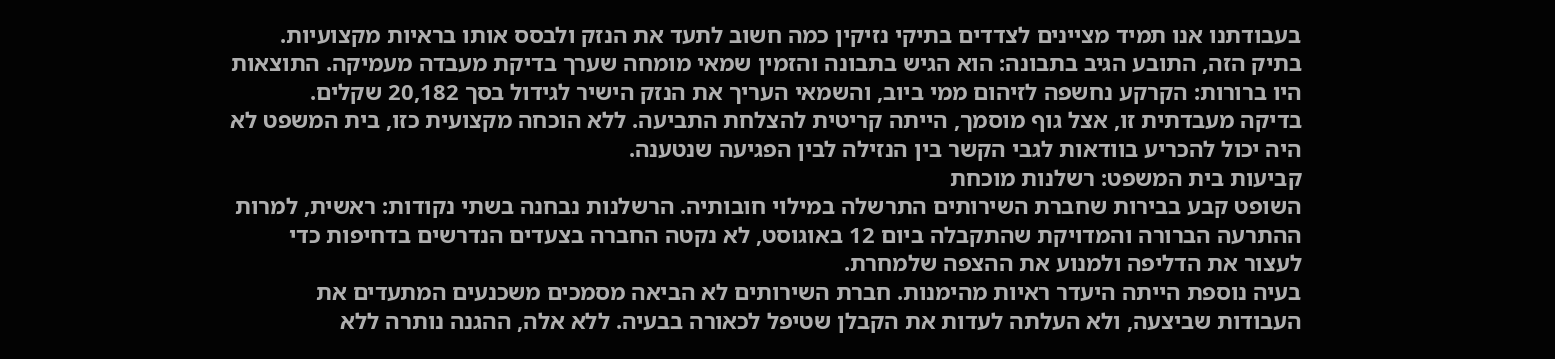בעבודתנו אנו תמיד מציינים לצדדים בתיקי נזיקין כמה חשוב לתעד את הנזק ולבסס אותו בראיות מקצועיות. בתיק הזה, התובע הגיב בתבונה: הוא הגיש בתבונה והזמין שמאי מומחה שערך בדיקת מעבדה מעמיקה. התוצאות היו ברורות: הקרקע נחשפה לזיהום ממי ביוב, והשמאי העריך את הנזק הישיר לגידול בסך 20,182 שקלים.
בדיקה מעבדתית זו, אצל גוף מוסמך, הייתה קריטית להצלחת התביעה. ללא הוכחה מקצועית כזו, בית המשפט לא היה יכול להכריע בוודאות לגבי הקשר בין הנזילה לבין הפגיעה שנטענה.
קביעות בית המשפט: רשלנות מוכחת
השופט קבע בבירות שחברת השירותים התרשלה במילוי חובותיה. הרשלנות נבחנה בשתי נקודות: ראשית, למרות ההתרעה הברורה והמדויקת שהתקבלה ביום 12 באוגוסט, לא נקטה החברה בצעדים הנדרשים בדחיפות כדי לעצור את הדליפה ולמנוע את ההצפה שלמחרת.
בעיה נוספת הייתה היעדר ראיות מהימנות. חברת השירותים לא הביאה מסמכים משכנעים המתעדים את העבודות שביצעה, ולא העלתה לעדות את הקבלן שטיפל לכאורה בבעיה. ללא אלה, ההגנה נותרה ללא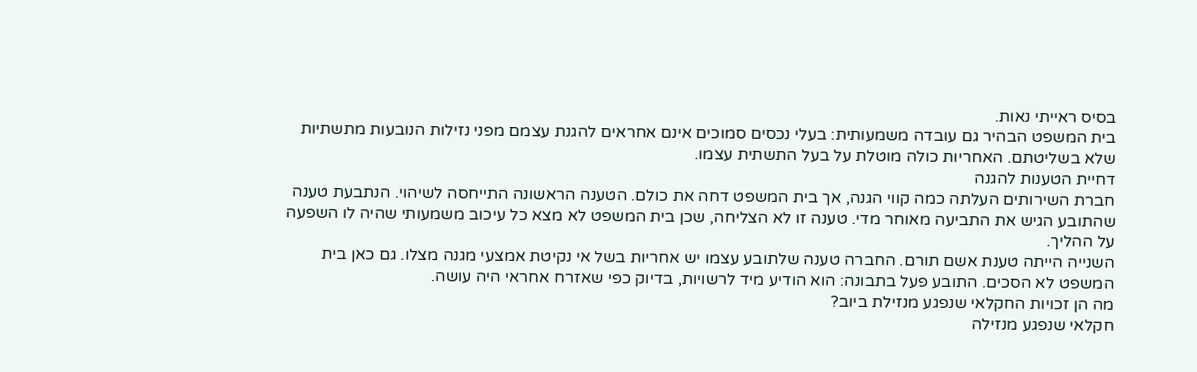בסיס ראייתי נאות.
בית המשפט הבהיר גם עובדה משמעותית: בעלי נכסים סמוכים אינם אחראים להגנת עצמם מפני נזילות הנובעות מתשתיות שלא בשליטתם. האחריות כולה מוטלת על בעל התשתית עצמו.
דחיית הטענות להגנה
חברת השירותים העלתה כמה קווי הגנה, אך בית המשפט דחה את כולם. הטענה הראשונה התייחסה לשיהוי. הנתבעת טענה שהתובע הגיש את התביעה מאוחר מדי. טענה זו לא הצליחה, שכן בית המשפט לא מצא כל עיכוב משמעותי שהיה לו השפעה על ההליך.
השנייה הייתה טענת אשם תורם. החברה טענה שלתובע עצמו יש אחריות בשל אי נקיטת אמצעי מגנה מצלו. גם כאן בית המשפט לא הסכים. התובע פעל בתבונה: הוא הודיע מיד לרשויות, בדיוק כפי שאזרח אחראי היה עושה.
מה הן זכויות החקלאי שנפגע מנזילת ביוב?
חקלאי שנפגע מנזילה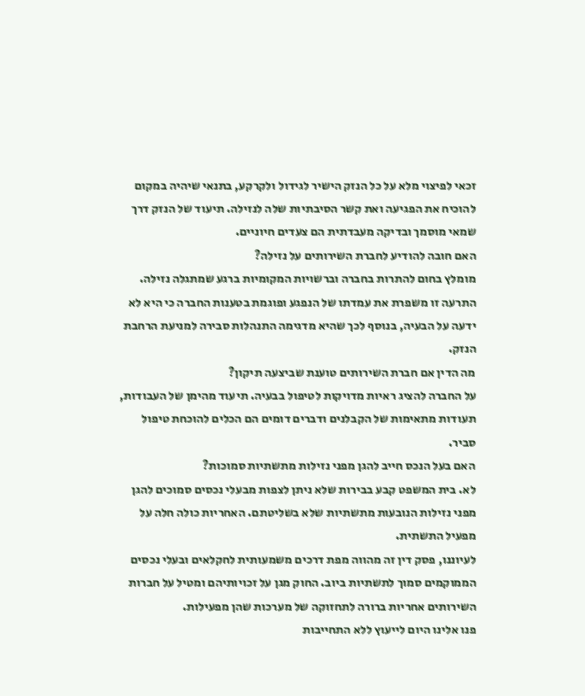זכאי לפיצוי מלא על כל הנזק הישיר לגידול ולקרקע, בתנאי שיהיה במקום להוכיח את הפגיעה ואת קשר הסיבתיות שלה לנזילה. תיעוד של הנזק דרך שמאי מוסמך ובדיקה מעבדתית הם צעדים חיוניים.
האם חובה להודיע לחברת השירותים על נזילה?
מומלץ בחום להתרות בחברה וברשויות המקומיות ברגע שמתגלה נזילה. התרעה זו משפרת את עמדתו של הנפגע ופוגמת בטענות החברה כי היא לא ידעה על הבעיה, בנוסף לכך שהיא מדגימה התנהלות סבירה למניעת הרחבת הנזק.
מה הדין אם חברת השירותים טוענת שביצעה תיקון?
על החברה להציג ראיות מדויקות לטיפול בבעיה. תיעוד מהימן של העבודות, תעודות מתאימות של הקבלנים ודברים דומים הם הכלים להוכחת טיפול סביר.
האם בעל הנכס חייב להגן מפני נזילות מתשתיות סמוכות?
לא. בית המשפט קבע בבירות שלא ניתן לצפות מבעלי נכסים סמוכים להגן מפני נזילות הנובעות מתשתיות שלא בשליטתם. האחריות כולה חלה על מפעיל התשתית.
לעיוננו, פסק דין זה מהווה מפת דרכים משמעותית לחקלאים ובעלי נכסים הממוקמים סמוך לתשתיות ביוב. החוק מגן על זכויותיהם ומטיל על חברות השירותים אחריות ברורה לתחזוקה של מערכות שהן מפעילות.
פנו אלינו היום לייעוץ ללא התחייבות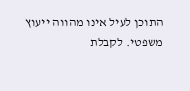התוכן לעיל אינו מהווה ייעוץ משפטי. לקבלת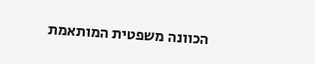הכוונה משפטית המותאמת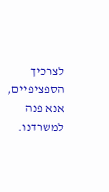לצרכיך הספציפיים, אנא פנה למשרדנו.